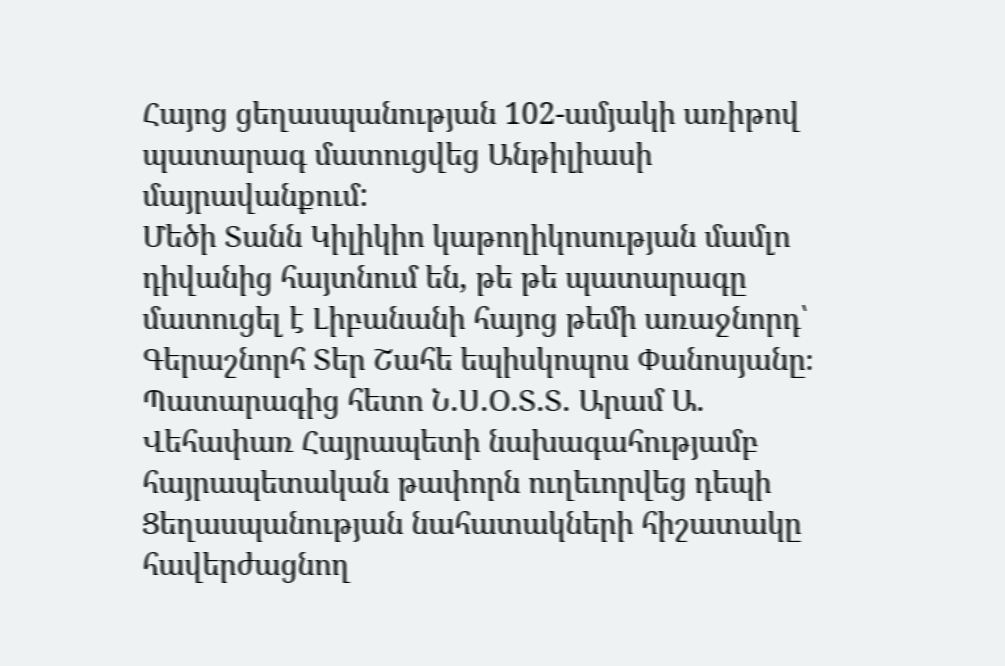Հայոց ցեղասպանության 102-ամյակի առիթով պատարագ մատուցվեց Անթիլիասի մայրավանքում:
Մեծի Տանն Կիլիկիո կաթողիկոսության մամլո դիվանից հայտնում են, թե թե պատարագը մատուցել է Լիբանանի հայոց թեմի առաջնորդ՝ Գերաշնորհ Տեր Շահե եպիսկոպոս Փանոսյանը։
Պատարագից հետո Ն.Ս.Օ.Տ.Տ. Արամ Ա. Վեհափառ Հայրապետի նախագահությամբ հայրապետական թափորն ուղեւորվեց դեպի Ցեղասպանության նահատակների հիշատակը հավերժացնող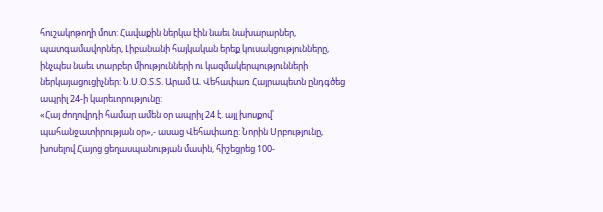հուշակոթողի մոտ: Հավաքին ներկա էին նաեւ նախարարներ, պատգամավորներ, Լիբանանի հայկական երեք կուսակցությունները, ինչպես նաեւ տարբեր միությունների ու կազմակերպությունների ներկայացուցիչներ: Ն.Ս.Օ.Տ.Տ. Արամ Ա. Վեհափառ Հայրապետն ընդգծեց ապրիլ 24-ի կարեւորությունը:
«Հայ ժողովրդի համար ամեն օր ապրիլ 24 է. այլ խոսքով՝ պահանջատիրության օր»,- ասաց Վեհափառը: Նորին Սրբությունը, խոսելով Հայոց ցեղասպանության մասին, հիշեցրեց 100-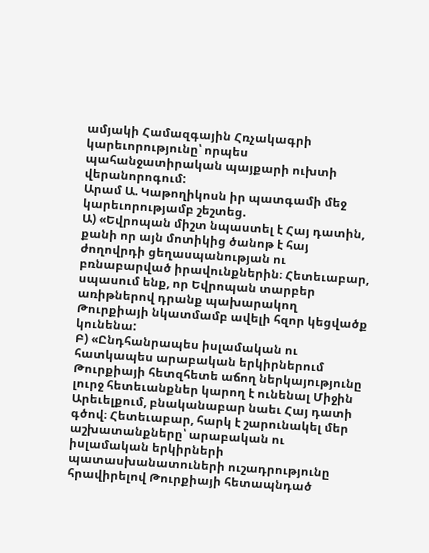ամյակի Համազգային Հռչակագրի կարեւորությունը՝ որպես պահանջատիրական պայքարի ուխտի վերանորոգում:
Արամ Ա. Կաթողիկոսն իր պատգամի մեջ կարեւորությամբ շեշտեց.
Ա) «Եվրոպան միշտ նպաստել է Հայ դատին, քանի որ այն մոտիկից ծանոթ է հայ ժողովրդի ցեղասպանության ու բռնաբարված իրավունքներին։ Հետեւաբար, սպասում ենք, որ Եվրոպան տարբեր առիթներով դրանք պախարակող Թուրքիայի նկատմամբ ավելի հզոր կեցվածք կունենա:
Բ) «Ընդհանրապես իսլամական ու հատկապես արաբական երկիրներում Թուրքիայի հետզհետե աճող ներկայությունը լուրջ հետեւանքներ կարող է ունենալ Միջին Արեւելքում, բնականաբար նաեւ Հայ դատի գծով։ Հետեւաբար, հարկ է շարունակել մեր աշխատանքները՝ արաբական ու իսլամական երկիրների պատասխանատուների ուշադրությունը հրավիրելով Թուրքիայի հետապնդած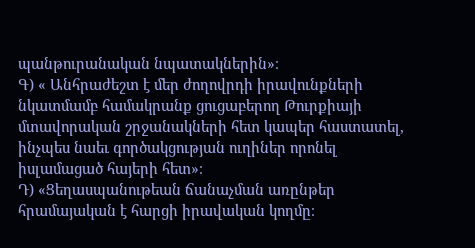պանթուրանական նպատակներին»։
Գ) « Անհրաժեշտ է մեր ժողովրդի իրավունքների նկատմամբ համակրանք ցուցաբերող Թուրքիայի մտավորական շրջանակների հետ կապեր հաստատել, ինչպես նաեւ գործակցության ուղիներ որոնել իսլամացած հայերի հետ»։
Դ) «Ցեղասպանութեան ճանաչման առընթեր հրամայական է հարցի իրավական կողմը։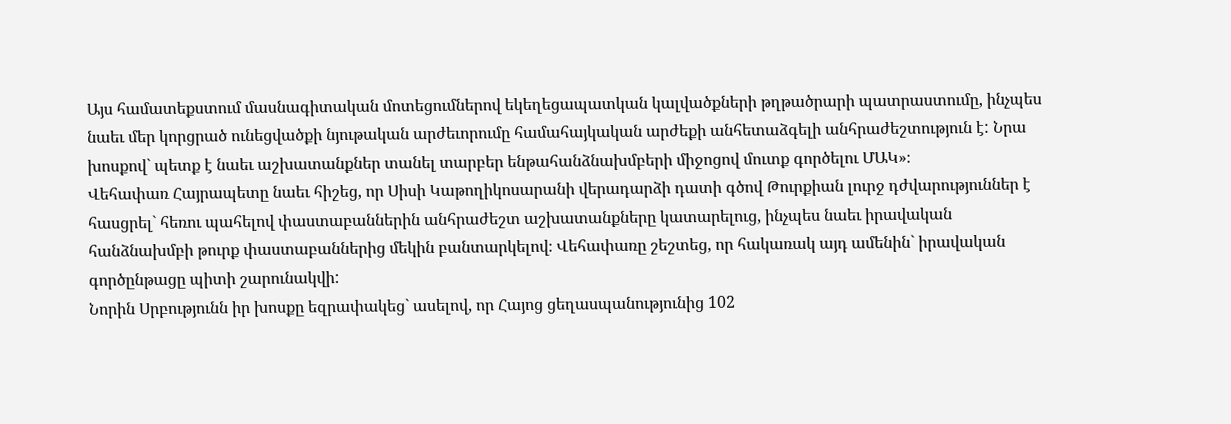Այս համատեքստում մասնագիտական մոտեցումներով եկեղեցապատկան կալվածքների թղթածրարի պատրաստումը, ինչպես նաեւ մեր կորցրած ունեցվածքի նյութական արժեւորումը համահայկական արժեքի անհետաձգելի անհրաժեշտություն է: Նրա խոսքով` պետք է նաեւ աշխատանքներ տանել տարբեր ենթահանձնախմբերի միջոցով մուտք գործելու ՄԱԿ»։
Վեհափառ Հայրապետը նաեւ հիշեց, որ Սիսի Կաթողիկոսարանի վերադարձի դատի գծով Թուրքիան լուրջ դժվարություններ է հասցրել` հեռու պահելով փաստաբաններին անհրաժեշտ աշխատանքները կատարելուց, ինչպես նաեւ իրավական հանձնախմբի թուրք փաստաբաններից մեկին բանտարկելով։ Վեհափառը շեշտեց, որ հակառակ այդ ամենին` իրավական գործընթացը պիտի շարունակվի:
Նորին Սրբությունն իր խոսքը եզրափակեց` ասելով, որ Հայոց ցեղասպանությունից 102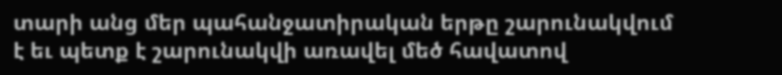տարի անց մեր պահանջատիրական երթը շարունակվում է եւ պետք է շարունակվի առավել մեծ հավատով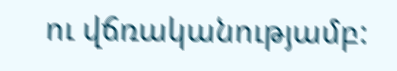ու վճռականությամբ: